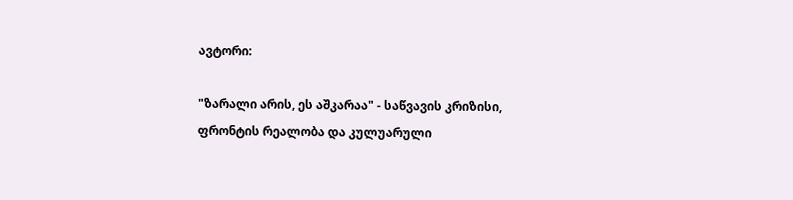ავტორი:

"ზარალი არის, ეს აშკარაა" - საწვავის კრიზისი, ფრონტის რეალობა და კულუარული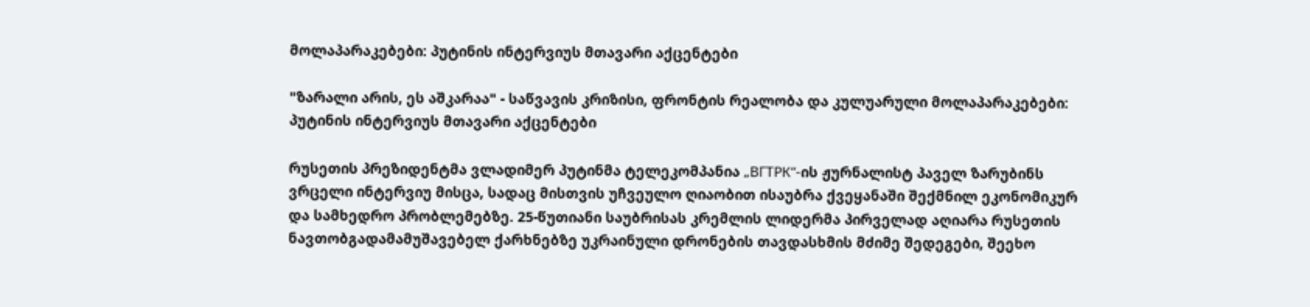მოლაპარაკებები: პუტინის ინტერვიუს მთავარი აქცენტები

"ზარალი არის, ეს აშკარაა" - საწვავის კრიზისი, ფრონტის რეალობა და კულუარული მოლაპარაკებები: პუტინის ინტერვიუს მთავარი აქცენტები

რუსეთის პრეზიდენტმა ვლადიმერ პუტინმა ტელეკომპანია „ВГТРК“-ის ჟურნალისტ პაველ ზარუბინს ვრცელი ინტერვიუ მისცა, სადაც მისთვის უჩვეულო ღიაობით ისაუბრა ქვეყანაში შექმნილ ეკონომიკურ და სამხედრო პრობლემებზე. 25-წუთიანი საუბრისას კრემლის ლიდერმა პირველად აღიარა რუსეთის ნავთობგადამამუშავებელ ქარხნებზე უკრაინული დრონების თავდასხმის მძიმე შედეგები, შეეხო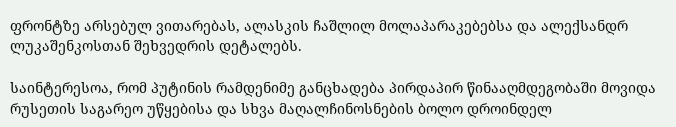ფრონტზე არსებულ ვითარებას, ალასკის ჩაშლილ მოლაპარაკებებსა და ალექსანდრ ლუკაშენკოსთან შეხვედრის დეტალებს.

საინტერესოა, რომ პუტინის რამდენიმე განცხადება პირდაპირ წინააღმდეგობაში მოვიდა რუსეთის საგარეო უწყებისა და სხვა მაღალჩინოსნების ბოლო დროინდელ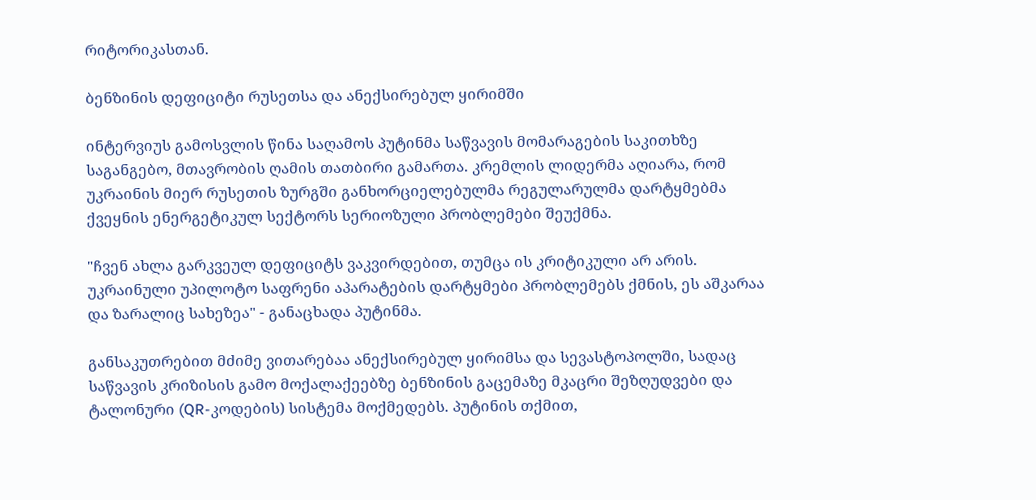რიტორიკასთან.

ბენზინის დეფიციტი რუსეთსა და ანექსირებულ ყირიმში

ინტერვიუს გამოსვლის წინა საღამოს პუტინმა საწვავის მომარაგების საკითხზე საგანგებო, მთავრობის ღამის თათბირი გამართა. კრემლის ლიდერმა აღიარა, რომ უკრაინის მიერ რუსეთის ზურგში განხორციელებულმა რეგულარულმა დარტყმებმა ქვეყნის ენერგეტიკულ სექტორს სერიოზული პრობლემები შეუქმნა.

"ჩვენ ახლა გარკვეულ დეფიციტს ვაკვირდებით, თუმცა ის კრიტიკული არ არის. უკრაინული უპილოტო საფრენი აპარატების დარტყმები პრობლემებს ქმნის, ეს აშკარაა და ზარალიც სახეზეა" - განაცხადა პუტინმა.

განსაკუთრებით მძიმე ვითარებაა ანექსირებულ ყირიმსა და სევასტოპოლში, სადაც საწვავის კრიზისის გამო მოქალაქეებზე ბენზინის გაცემაზე მკაცრი შეზღუდვები და ტალონური (QR-კოდების) სისტემა მოქმედებს. პუტინის თქმით,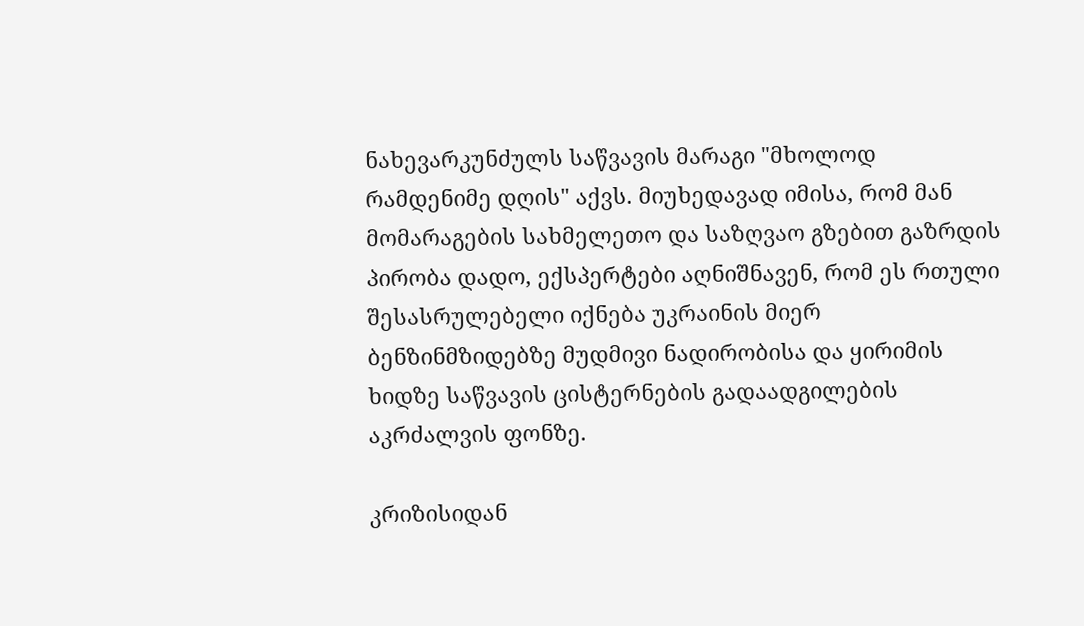ნახევარკუნძულს საწვავის მარაგი "მხოლოდ რამდენიმე დღის" აქვს. მიუხედავად იმისა, რომ მან მომარაგების სახმელეთო და საზღვაო გზებით გაზრდის პირობა დადო, ექსპერტები აღნიშნავენ, რომ ეს რთული შესასრულებელი იქნება უკრაინის მიერ ბენზინმზიდებზე მუდმივი ნადირობისა და ყირიმის ხიდზე საწვავის ცისტერნების გადაადგილების აკრძალვის ფონზე.

კრიზისიდან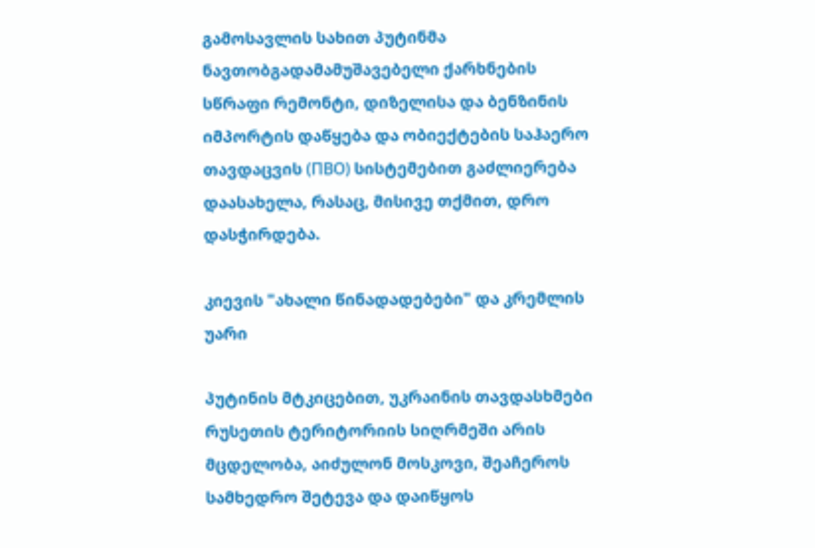გამოსავლის სახით პუტინმა ნავთობგადამამუშავებელი ქარხნების სწრაფი რემონტი, დიზელისა და ბენზინის იმპორტის დაწყება და ობიექტების საჰაერო თავდაცვის (ПВО) სისტემებით გაძლიერება დაასახელა, რასაც, მისივე თქმით, დრო დასჭირდება.

კიევის "ახალი წინადადებები" და კრემლის უარი

პუტინის მტკიცებით, უკრაინის თავდასხმები რუსეთის ტერიტორიის სიღრმეში არის მცდელობა, აიძულონ მოსკოვი, შეაჩეროს სამხედრო შეტევა და დაიწყოს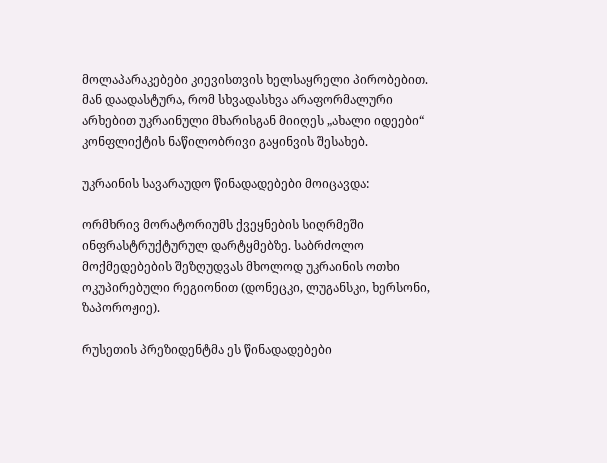მოლაპარაკებები კიევისთვის ხელსაყრელი პირობებით. მან დაადასტურა, რომ სხვადასხვა არაფორმალური არხებით უკრაინული მხარისგან მიიღეს „ახალი იდეები“ კონფლიქტის ნაწილობრივი გაყინვის შესახებ.

უკრაინის სავარაუდო წინადადებები მოიცავდა:

ორმხრივ მორატორიუმს ქვეყნების სიღრმეში ინფრასტრუქტურულ დარტყმებზე. საბრძოლო მოქმედებების შეზღუდვას მხოლოდ უკრაინის ოთხი ოკუპირებული რეგიონით (დონეცკი, ლუგანსკი, ხერსონი, ზაპოროჟიე).

რუსეთის პრეზიდენტმა ეს წინადადებები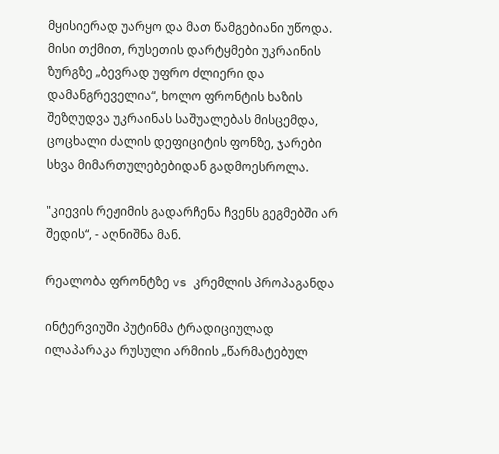მყისიერად უარყო და მათ წამგებიანი უწოდა. მისი თქმით, რუსეთის დარტყმები უკრაინის ზურგზე „ბევრად უფრო ძლიერი და დამანგრეველია“, ხოლო ფრონტის ხაზის შეზღუდვა უკრაინას საშუალებას მისცემდა, ცოცხალი ძალის დეფიციტის ფონზე, ჯარები სხვა მიმართულებებიდან გადმოესროლა.

"კიევის რეჟიმის გადარჩენა ჩვენს გეგმებში არ შედის“, - აღნიშნა მან.

რეალობა ფრონტზე vs კრემლის პროპაგანდა

ინტერვიუში პუტინმა ტრადიციულად ილაპარაკა რუსული არმიის „წარმატებულ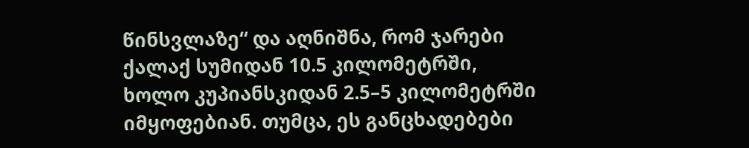წინსვლაზე“ და აღნიშნა, რომ ჯარები ქალაქ სუმიდან 10.5 კილომეტრში, ხოლო კუპიანსკიდან 2.5–5 კილომეტრში იმყოფებიან. თუმცა, ეს განცხადებები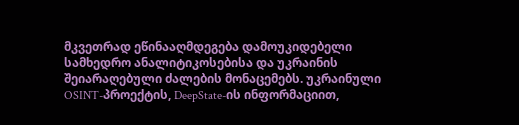მკვეთრად ეწინააღმდეგება დამოუკიდებელი სამხედრო ანალიტიკოსებისა და უკრაინის შეიარაღებული ძალების მონაცემებს. უკრაინული OSINT-პროექტის, DeepState-ის ინფორმაციით,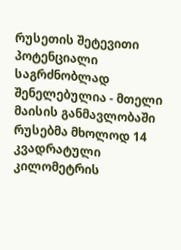რუსეთის შეტევითი პოტენციალი საგრძნობლად შენელებულია - მთელი მაისის განმავლობაში რუსებმა მხოლოდ 14 კვადრატული კილომეტრის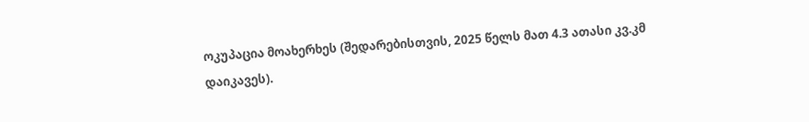ოკუპაცია მოახერხეს (შედარებისთვის, 2025 წელს მათ 4.3 ათასი კვ.კმ დაიკავეს).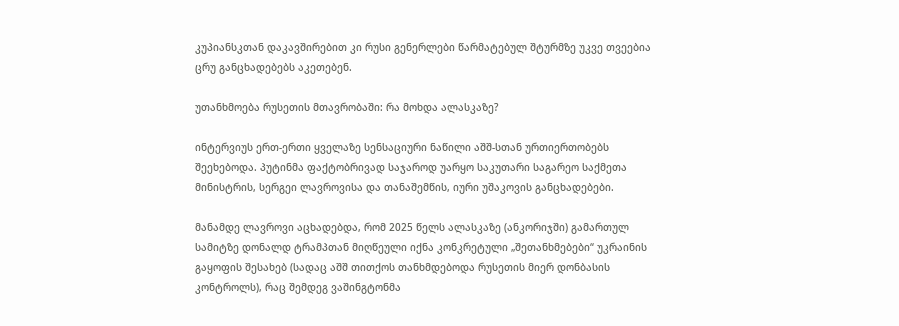კუპიანსკთან დაკავშირებით კი რუსი გენერლები წარმატებულ შტურმზე უკვე თვეებია ცრუ განცხადებებს აკეთებენ.

უთანხმოება რუსეთის მთავრობაში: რა მოხდა ალასკაზე?

ინტერვიუს ერთ-ერთი ყველაზე სენსაციური ნაწილი აშშ-სთან ურთიერთობებს შეეხებოდა. პუტინმა ფაქტობრივად საჯაროდ უარყო საკუთარი საგარეო საქმეთა მინისტრის, სერგეი ლავროვისა და თანაშემწის, იური უშაკოვის განცხადებები.

მანამდე ლავროვი აცხადებდა, რომ 2025 წელს ალასკაზე (ანკორიჯში) გამართულ სამიტზე დონალდ ტრამპთან მიღწეული იქნა კონკრეტული „შეთანხმებები“ უკრაინის გაყოფის შესახებ (სადაც აშშ თითქოს თანხმდებოდა რუსეთის მიერ დონბასის კონტროლს), რაც შემდეგ ვაშინგტონმა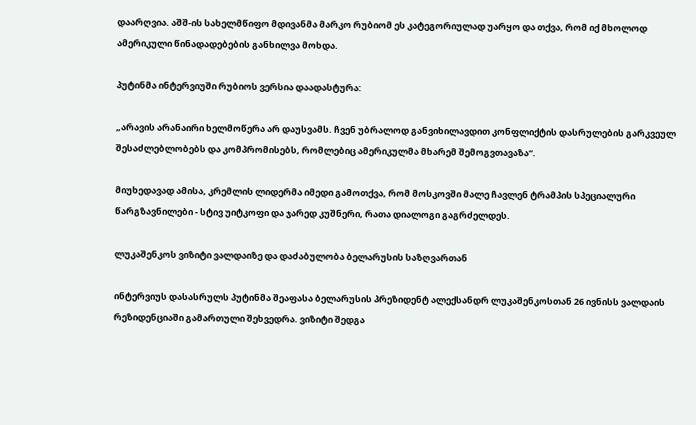დაარღვია. აშშ-ის სახელმწიფო მდივანმა მარკო რუბიომ ეს კატეგორიულად უარყო და თქვა, რომ იქ მხოლოდ ამერიკული წინადადებების განხილვა მოხდა.

პუტინმა ინტერვიუში რუბიოს ვერსია დაადასტურა:

„არავის არანაირი ხელმოწერა არ დაუსვამს. ჩვენ უბრალოდ განვიხილავდით კონფლიქტის დასრულების გარკვეულ შესაძლებლობებს და კომპრომისებს, რომლებიც ამერიკულმა მხარემ შემოგვთავაზა“.

მიუხედავად ამისა, კრემლის ლიდერმა იმედი გამოთქვა, რომ მოსკოვში მალე ჩავლენ ტრამპის სპეციალური წარგზავნილები - სტივ უიტკოფი და ჯარედ კუშნერი, რათა დიალოგი გაგრძელდეს.

ლუკაშენკოს ვიზიტი ვალდაიზე და დაძაბულობა ბელარუსის საზღვართან

ინტერვიუს დასასრულს პუტინმა შეაფასა ბელარუსის პრეზიდენტ ალექსანდრ ლუკაშენკოსთან 26 ივნისს ვალდაის რეზიდენციაში გამართული შეხვედრა. ვიზიტი შედგა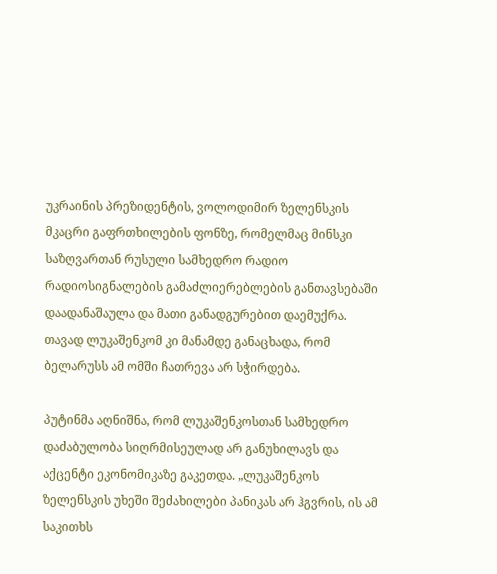უკრაინის პრეზიდენტის, ვოლოდიმირ ზელენსკის მკაცრი გაფრთხილების ფონზე, რომელმაც მინსკი საზღვართან რუსული სამხედრო რადიო რადიოსიგნალების გამაძლიერებლების განთავსებაში დაადანაშაულა და მათი განადგურებით დაემუქრა. თავად ლუკაშენკომ კი მანამდე განაცხადა, რომ ბელარუსს ამ ომში ჩათრევა არ სჭირდება.

პუტინმა აღნიშნა, რომ ლუკაშენკოსთან სამხედრო დაძაბულობა სიღრმისეულად არ განუხილავს და აქცენტი ეკონომიკაზე გაკეთდა. „ლუკაშენკოს ზელენსკის უხეში შეძახილები პანიკას არ ჰგვრის, ის ამ საკითხს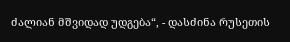ძალიან მშვიდად უდგება“, - დასძინა რუსეთის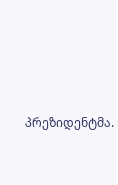პრეზიდენტმა.